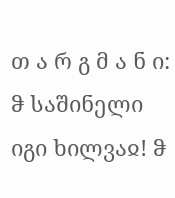თ ა რ გ მ ა ნ ი: ჵ საშინელი იგი ხილვაჲ! ჵ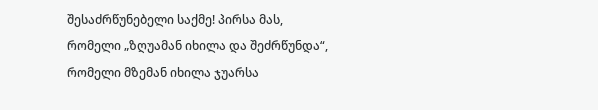შესაძრწუნებელი საქმე! პირსა მას, რომელი „ზღუამან იხილა და შეძრწუნდა“, რომელი მზემან იხილა ჯუარსა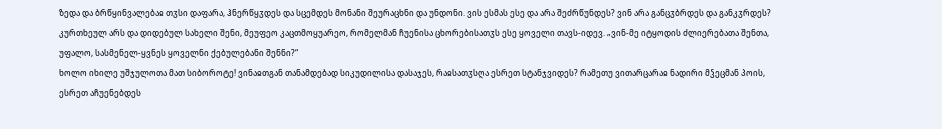ზედა და ბრწყინვალებაჲ თჳსი დაფარა, ჰნერწყჳდეს და სცემდეს მონანი შეურაცხნი და უნდონი. ვის ესმას ესე და არა შეძრწუნდეს? ვინ არა განცჳბრდეს და განკჳრდეს? კურთხეულ არს და დიდებულ სახელი შენი, მეუფეო კაცთმოყუარეო, რომელმან ჩუენისა ცხორებისათჳს ესე ყოველი თავს-იდევ. „ვინ-მე იტყოდის ძლიერებათა შენთა, უფალო, სასმენელ-ყვნეს ყოველნი ქებულებანი შენნი?“
ხოლო იხილე უშჯულოთა მათ სიბოროტე! ვინაჲთგან თანამდებად სიკუდილისა დასაჯეს, რაჲსათჳსღა ესრეთ სტანჯვიდეს? რამეთუ ვითარცარაჲ ნადირი მჴეცმან პოის, ესრეთ აჩუენებდეს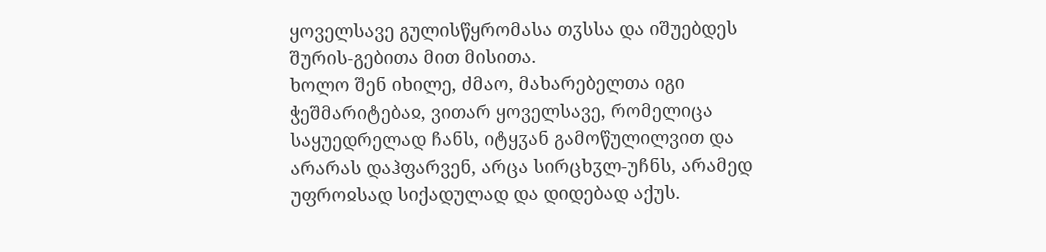ყოველსავე გულისწყრომასა თჳსსა და იშუებდეს შურის-გებითა მით მისითა.
ხოლო შენ იხილე, ძმაო, მახარებელთა იგი ჭეშმარიტებაჲ, ვითარ ყოველსავე, რომელიცა საყუედრელად ჩანს, იტყჳან გამოწულილვით და არარას დაჰფარვენ, არცა სირცხჳლ-უჩნს, არამედ უფროჲსად სიქადულად და დიდებად აქუს.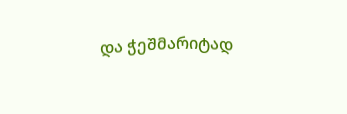და ჭეშმარიტად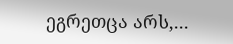ეგრეთცა არს,...